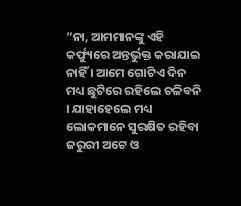“ନା, ଆମମାନଙ୍କୁ ଏହି କର୍ଫ୍ୟୁରେ ଅନ୍ତର୍ଭୁକ୍ତ କରାଯାଇ ନାହିଁ । ଆମେ ଗୋଟିଏ ଦିନ ମଧ୍ୟ ଛୁଟିରେ ରହିଲେ ଚଳିବନି । ଯାହାହେଲେ ମଧ୍ୟ ଲୋକମାନେ ସୁରକ୍ଷିତ ରହିବା ଜରୁରୀ ଅଟେ ଓ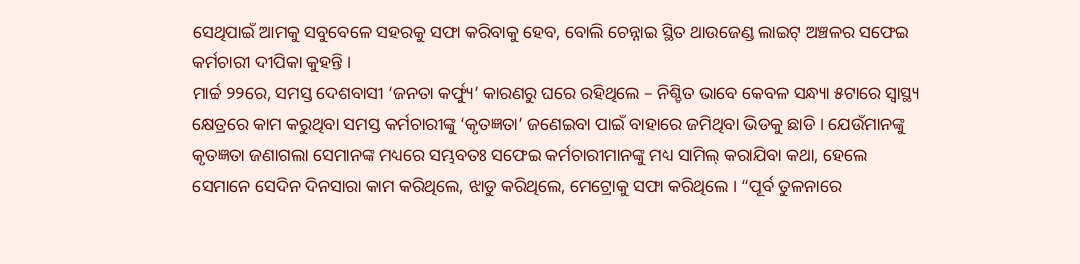ସେଥିପାଇଁ ଆମକୁ ସବୁବେଳେ ସହରକୁ ସଫା କରିବାକୁ ହେବ, ବୋଲି ଚେନ୍ନାଇ ସ୍ଥିତ ଥାଉଜେଣ୍ଡ ଲାଇଟ୍ ଅଞ୍ଚଳର ସଫେଇ କର୍ମଚାରୀ ଦୀପିକା କୁହନ୍ତି ।
ମାର୍ଚ୍ଚ ୨୨ରେ, ସମସ୍ତ ଦେଶବାସୀ ‘ଜନତା କର୍ଫ୍ୟୁ’ କାରଣରୁ ଘରେ ରହିଥିଲେ – ନିଶ୍ଚିତ ଭାବେ କେବଳ ସନ୍ଧ୍ୟା ୫ଟାରେ ସ୍ୱାସ୍ଥ୍ୟ କ୍ଷେତ୍ରରେ କାମ କରୁଥିବା ସମସ୍ତ କର୍ମଚାରୀଙ୍କୁ ‘କୃତଜ୍ଞତା’ ଜଣେଇବା ପାଇଁ ବାହାରେ ଜମିଥିବା ଭିଡକୁ ଛାଡି । ଯେଉଁମାନଙ୍କୁ କୃତଜ୍ଞତା ଜଣାଗଲା ସେମାନଙ୍କ ମଧ୍ୟରେ ସମ୍ଭବତଃ ସଫେଇ କର୍ମଚାରୀମାନଙ୍କୁ ମଧ୍ୟ ସାମିଲ୍ କରାଯିବା କଥା, ହେଲେ ସେମାନେ ସେଦିନ ଦିନସାରା କାମ କରିଥିଲେ, ଝାଡୁ କରିଥିଲେ, ମେଟ୍ରୋକୁ ସଫା କରିଥିଲେ । “ପୂର୍ବ ତୁଳନାରେ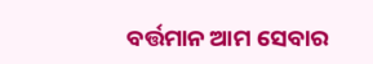ବର୍ତ୍ତମାନ ଆମ ସେବାର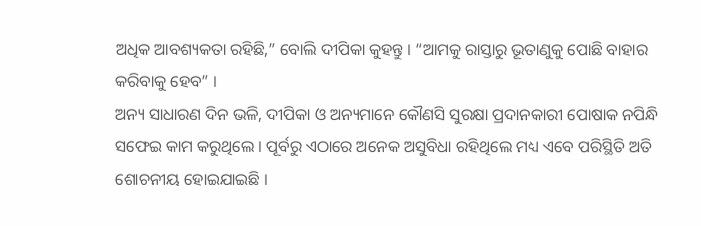ଅଧିକ ଆବଶ୍ୟକତା ରହିଛି,” ବୋଲି ଦୀପିକା କୁହନ୍ତୁ । “ଆମକୁ ରାସ୍ତାରୁ ଭୂତାଣୁକୁ ପୋଛି ବାହାର କରିବାକୁ ହେବ” ।
ଅନ୍ୟ ସାଧାରଣ ଦିନ ଭଳି, ଦୀପିକା ଓ ଅନ୍ୟମାନେ କୌଣସି ସୁରକ୍ଷା ପ୍ରଦାନକାରୀ ପୋଷାକ ନପିନ୍ଧି ସଫେଇ କାମ କରୁଥିଲେ । ପୂର୍ବରୁ ଏଠାରେ ଅନେକ ଅସୁବିଧା ରହିଥିଲେ ମଧ୍ୟ ଏବେ ପରିସ୍ଥିତି ଅତି ଶୋଚନୀୟ ହୋଇଯାଇଛି ।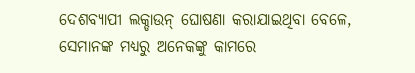ଦେଶବ୍ୟାପୀ ଲକ୍ଡାଉନ୍ ଘୋଷଣା କରାଯାଇଥିବା ବେଳେ, ସେମାନଙ୍କ ମଧ୍ୟରୁ ଅନେକଙ୍କୁ କାମରେ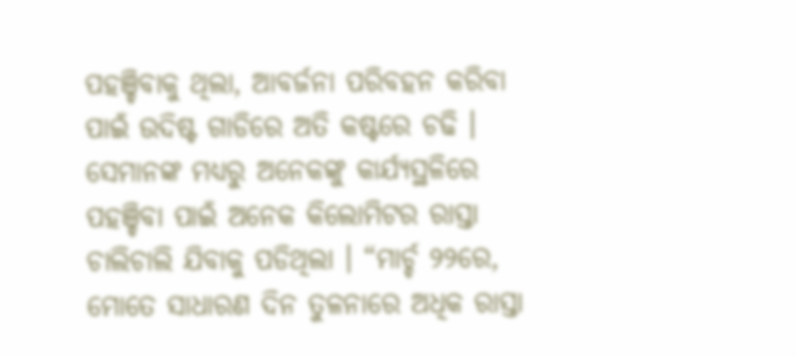ପହଞ୍ଚିବାକୁ ଥିଲା, ଆବର୍ଜନା ପରିବହନ କରିବା ପାଇଁ ଉଦିଷ୍ଟ ଗାଡିରେ ଅତି କଷ୍ଟରେ ଚଢି । ସେମାନଙ୍କ ମଧ୍ୟରୁ ଅନେକଙ୍କୁ କାର୍ଯ୍ୟସ୍ଥଳିରେ ପହଞ୍ଚିବା ପାଇଁ ଅନେକ କିଲୋମିଟର ରାସ୍ତା ଚାଲିଚାଲି ଯିବାକୁ ପଡିଥିଲା । “ମାର୍ଚ୍ଚ ୨୨ରେ, ମୋତେ ସାଧାରଣ ଦିନ ତୁଳନାରେ ଅଧିକ ରାସ୍ତା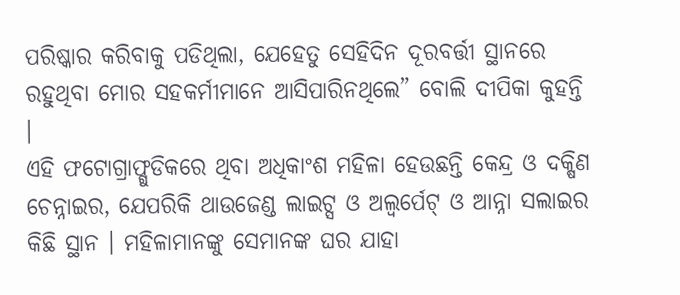ପରିଷ୍କାର କରିବାକୁ ପଡିଥିଲା, ଯେହେତୁ ସେହିଦିନ ଦୂରବର୍ତ୍ତୀ ସ୍ଥାନରେ ରହୁଥିବା ମୋର ସହକର୍ମୀମାନେ ଆସିପାରିନଥିଲେ” ବୋଲି ଦୀପିକା କୁହନ୍ତି ।
ଏହି ଫଟୋଗ୍ରାଫ୍ଗୁଡିକରେ ଥିବା ଅଧିକାଂଶ ମହିଳା ହେଉଛନ୍ତି କେନ୍ଦ୍ର ଓ ଦକ୍ଷିଣ ଚେନ୍ନାଇର, ଯେପରିକି ଥାଉଜେଣ୍ଡ ଲାଇଟ୍ସ ଓ ଅଲ୍ୱର୍ପେଟ୍ ଓ ଆନ୍ନା ସଲାଇର କିଛି ସ୍ଥାନ । ମହିଳାମାନଙ୍କୁ ସେମାନଙ୍କ ଘର ଯାହା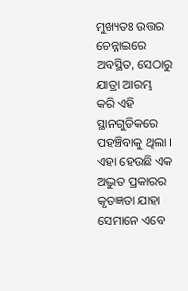ମୁଖ୍ୟତଃ ଉତ୍ତର ଚେନ୍ନାଇରେ ଅବସ୍ଥିତ, ସେଠାରୁ ଯାତ୍ରା ଆରମ୍ଭ କରି ଏହି ସ୍ଥାନଗୁଡିକରେ ପହଞ୍ଚିବାକୁ ଥିଲା ।
ଏହା ହେଉଛି ଏକ ଅଦ୍ଭୁତ ପ୍ରକାରର କୃତଜ୍ଞତା ଯାହା ସେମାନେ ଏବେ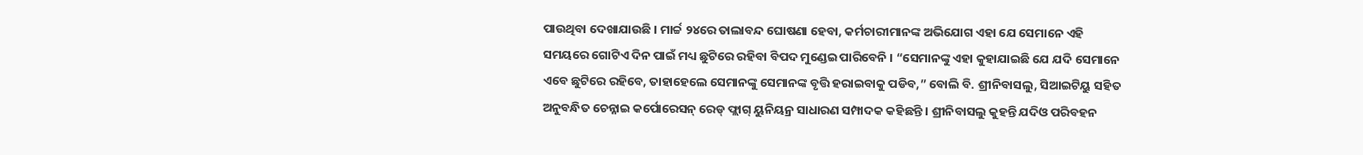ପାଉଥିବା ଦେଖାଯାଉଛି । ମାର୍ଚ୍ଚ ୨୪ରେ ତାଲାବନ୍ଦ ଘୋଷଣା ହେବା, କର୍ମଚାରୀମାନଙ୍କ ଅଭିଯୋଗ ଏହା ଯେ ସେମାନେ ଏହି ସମୟରେ ଗୋଟିଏ ଦିନ ପାଇଁ ମଧ୍ୟ ଛୁଟିରେ ରହିବା ବିପଦ ମୁଣ୍ଡେଇ ପାରିବେନି । “ସେମାନଙ୍କୁ ଏହା କୁହାଯାଇଛି ଯେ ଯଦି ସେମାନେ ଏବେ ଛୁଟିରେ ରହିବେ, ତାହାହେଲେ ସେମାନଙ୍କୁ ସେମାନଙ୍କ ବୃତ୍ତି ହରାଇବାକୁ ପଡିବ,” ବୋଲି ବି. ଶ୍ରୀନିବାସଲୁ, ସିଆଇଟିୟୁ ସହିତ ଅନୁବନ୍ଧିତ ଚେନ୍ନାଇ କର୍ପୋରେସନ୍ ରେଡ୍ ଫ୍ଲାଗ୍ ୟୁନିୟନ୍ର ସାଧାରଣ ସମ୍ପାଦକ କହିଛନ୍ତି । ଶ୍ରୀନିବାସଲୁ କୁହନ୍ତି ଯଦିଓ ପରିବହନ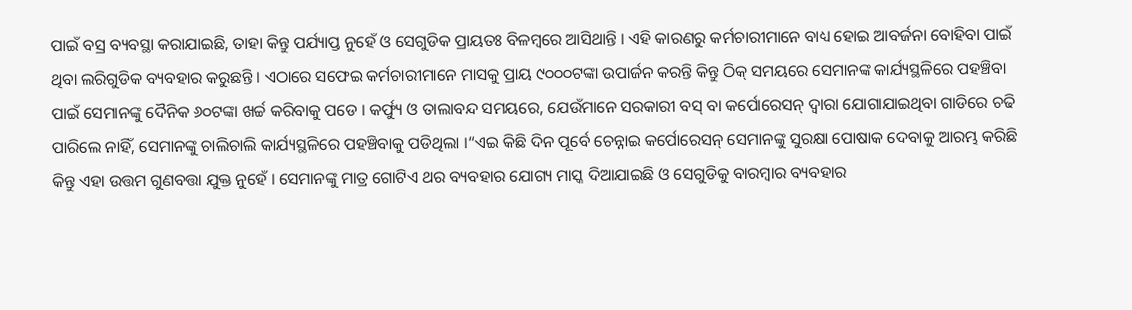ପାଇଁ ବସ୍ର ବ୍ୟବସ୍ଥା କରାଯାଇଛି, ତାହା କିନ୍ତୁ ପର୍ଯ୍ୟାପ୍ତ ନୁହେଁ ଓ ସେଗୁଡିକ ପ୍ରାୟତଃ ବିଳମ୍ବରେ ଆସିଥାନ୍ତି । ଏହି କାରଣରୁ କର୍ମଚାରୀମାନେ ବାଧ୍ୟ ହୋଇ ଆବର୍ଜନା ବୋହିବା ପାଇଁ ଥିବା ଲରିଗୁଡିକ ବ୍ୟବହାର କରୁଛନ୍ତି । ଏଠାରେ ସଫେଇ କର୍ମଚାରୀମାନେ ମାସକୁ ପ୍ରାୟ ୯୦୦୦ଟଙ୍କା ଉପାର୍ଜନ କରନ୍ତି କିନ୍ତୁ ଠିକ୍ ସମୟରେ ସେମାନଙ୍କ କାର୍ଯ୍ୟସ୍ଥଳିରେ ପହଞ୍ଚିବା ପାଇଁ ସେମାନଙ୍କୁ ଦୈନିକ ୬୦ଟଙ୍କା ଖର୍ଚ୍ଚ କରିବାକୁ ପଡେ । କର୍ଫ୍ୟୁ ଓ ତାଲାବନ୍ଦ ସମୟରେ, ଯେଉଁମାନେ ସରକାରୀ ବସ୍ ବା କର୍ପୋରେସନ୍ ଦ୍ୱାରା ଯୋଗାଯାଇଥିବା ଗାଡିରେ ଚଢି ପାରିଲେ ନାହିଁ, ସେମାନଙ୍କୁ ଚାଲିଚାଲି କାର୍ଯ୍ୟସ୍ଥଳିରେ ପହଞ୍ଚିବାକୁ ପଡିଥିଲା ।“ଏଇ କିଛି ଦିନ ପୂର୍ବେ ଚେନ୍ନାଇ କର୍ପୋରେସନ୍ ସେମାନଙ୍କୁ ସୁରକ୍ଷା ପୋଷାକ ଦେବାକୁ ଆରମ୍ଭ କରିଛି କିନ୍ତୁ ଏହା ଉତ୍ତମ ଗୁଣବତ୍ତା ଯୁକ୍ତ ନୁହେଁ । ସେମାନଙ୍କୁ ମାତ୍ର ଗୋଟିଏ ଥର ବ୍ୟବହାର ଯୋଗ୍ୟ ମାସ୍କ ଦିଆଯାଇଛି ଓ ସେଗୁଡିକୁ ବାରମ୍ବାର ବ୍ୟବହାର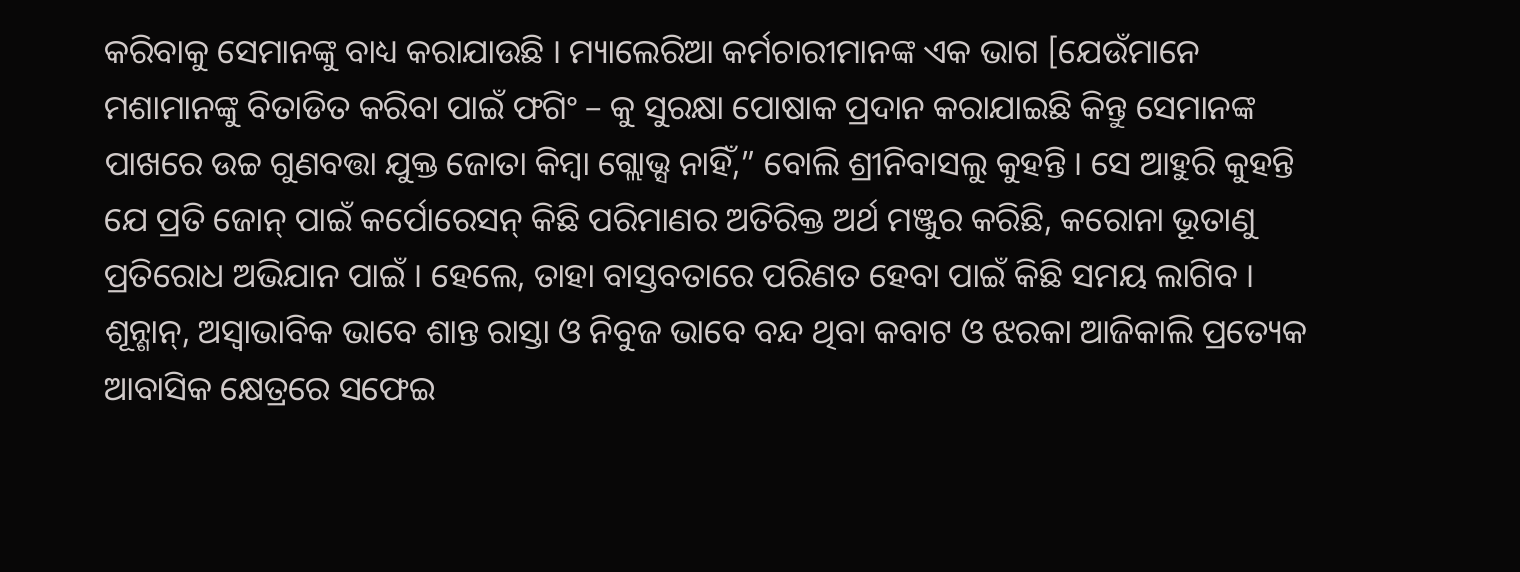କରିବାକୁ ସେମାନଙ୍କୁ ବାଧ୍ୟ କରାଯାଉଛି । ମ୍ୟାଲେରିଆ କର୍ମଚାରୀମାନଙ୍କ ଏକ ଭାଗ [ଯେଉଁମାନେ ମଶାମାନଙ୍କୁ ବିତାଡିତ କରିବା ପାଇଁ ଫଗିଂ – କୁ ସୁରକ୍ଷା ପୋଷାକ ପ୍ରଦାନ କରାଯାଇଛି କିନ୍ତୁ ସେମାନଙ୍କ ପାଖରେ ଉଚ୍ଚ ଗୁଣବତ୍ତା ଯୁକ୍ତ ଜୋତା କିମ୍ବା ଗ୍ଲୋଭ୍ସ ନାହିଁ,” ବୋଲି ଶ୍ରୀନିବାସଲୁ କୁହନ୍ତି । ସେ ଆହୁରି କୁହନ୍ତି ଯେ ପ୍ରତି ଜୋନ୍ ପାଇଁ କର୍ପୋରେସନ୍ କିଛି ପରିମାଣର ଅତିରିକ୍ତ ଅର୍ଥ ମଞ୍ଜୁର କରିଛି, କରୋନା ଭୂତାଣୁ ପ୍ରତିରୋଧ ଅଭିଯାନ ପାଇଁ । ହେଲେ, ତାହା ବାସ୍ତବତାରେ ପରିଣତ ହେବା ପାଇଁ କିଛି ସମୟ ଲାଗିବ ।
ଶୂନ୍ଶାନ୍, ଅସ୍ୱାଭାବିକ ଭାବେ ଶାନ୍ତ ରାସ୍ତା ଓ ନିବୁଜ ଭାବେ ବନ୍ଦ ଥିବା କବାଟ ଓ ଝରକା ଆଜିକାଲି ପ୍ରତ୍ୟେକ ଆବାସିକ କ୍ଷେତ୍ରରେ ସଫେଇ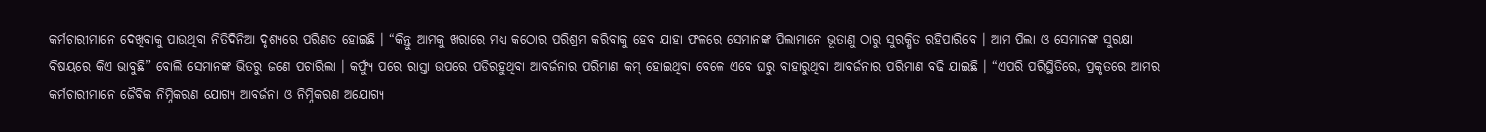କର୍ମଚାରୀମାନେ ଦେଖିବାକୁ ପାଉଥିବା ନିତିଦିନିଆ ଦୃଶ୍ୟରେ ପରିଣତ ହୋଇଛି । “କିନ୍ତୁ ଆମକୁ ଖରାରେ ମଧ୍ୟ କଠୋର ପରିଶ୍ରମ କରିବାକୁ ହେବ ଯାହା ଫଳରେ ସେମାନଙ୍କ ପିଲାମାନେ ଭୂତାଣୁ ଠାରୁ ସୁରକ୍ଷିତ ରହିପାରିବେ । ଆମ ପିଲା ଓ ସେମାନଙ୍କ ସୁରକ୍ଷା ବିଷୟରେ କିଏ ଭାବୁଛି” ବୋଲି ସେମାନଙ୍କ ଭିତରୁ ଜଣେ ପଚାରିଲା । କର୍ଫ୍ୟୁ ପରେ ରାସ୍ତା ଉପରେ ପଡିରହୁଥିବା ଆବର୍ଜନାର ପରିମାଣ କମ୍ ହୋଇଥିବା ବେଳେ ଏବେ ଘରୁ ବାହାରୁଥିବା ଆବର୍ଜନାର ପରିମାଣ ବଢି ଯାଇଛି । “ଏପରି ପରିସ୍ଥିତିରେ, ପ୍ରକୃତରେ ଆମର କର୍ମଚାରୀମାନେ ଜୈବିକ ନିମ୍ନିକରଣ ଯୋଗ୍ୟ ଆବର୍ଜନା ଓ ନିମ୍ନିକରଣ ଅଯୋଗ୍ୟ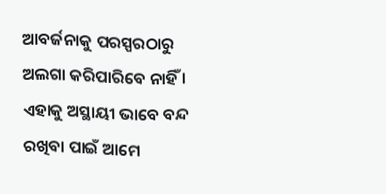ଆବର୍ଜନାକୁ ପରସ୍ପରଠାରୁ ଅଲଗା କରିପାରିବେ ନାହିଁ । ଏହାକୁ ଅସ୍ଥାୟୀ ଭାବେ ବନ୍ଦ ରଖିବା ପାଇଁ ଆମେ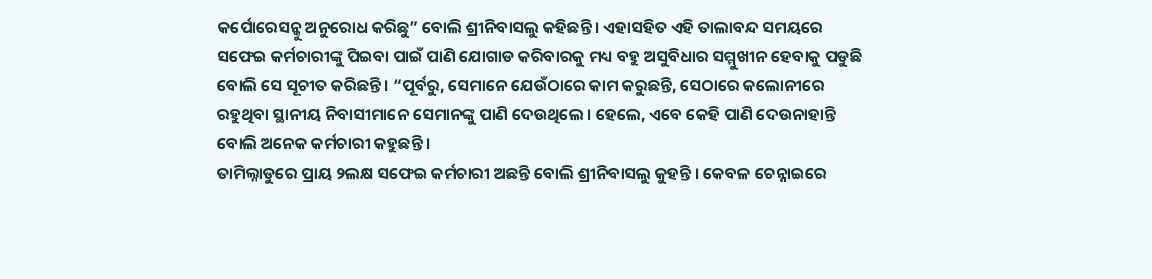କର୍ପୋରେସନ୍କୁ ଅନୁରୋଧ କରିଛୁ” ବୋଲି ଶ୍ରୀନିବାସଲୁ କହିଛନ୍ତି । ଏହାସହିତ ଏହି ତାଲାବନ୍ଦ ସମୟରେ ସଫେଇ କର୍ମଚାରୀଙ୍କୁ ପିଇବା ପାଇଁ ପାଣି ଯୋଗାଡ କରିବାରକୁ ମଧ୍ୟ ବହୁ ଅସୁବିଧାର ସମ୍ମୁଖୀନ ହେବାକୁ ପଡୁଛି ବୋଲି ସେ ସୂଚୀତ କରିଛନ୍ତି । “ପୂର୍ବରୁ, ସେମାନେ ଯେଉଁଠାରେ କାମ କରୁଛନ୍ତି, ସେଠାରେ କଲୋନୀରେ ରହୁଥିବା ସ୍ଥାନୀୟ ନିବାସୀମାନେ ସେମାନଙ୍କୁ ପାଣି ଦେଉଥିଲେ । ହେଲେ, ଏବେ କେହି ପାଣି ଦେଉନାହାନ୍ତି ବୋଲି ଅନେକ କର୍ମଚାରୀ କହୁଛନ୍ତି ।
ତାମିଲ୍ନାଡୁରେ ପ୍ରାୟ ୨ଲକ୍ଷ ସଫେଇ କର୍ମଚାରୀ ଅଛନ୍ତି ବୋଲି ଶ୍ରୀନିବାସଲୁ କୁହନ୍ତି । କେବଳ ଚେନ୍ନାଇରେ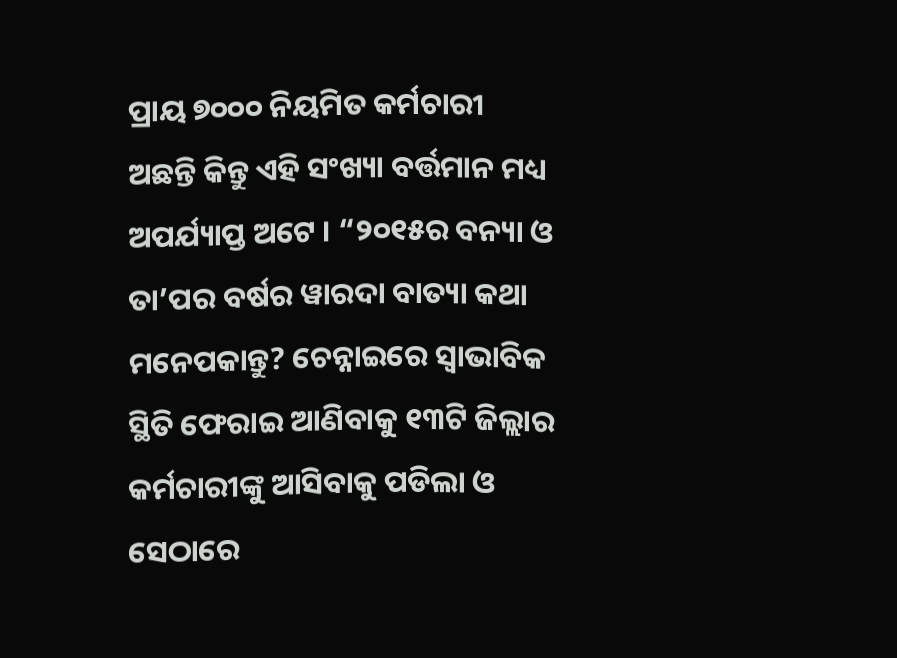ପ୍ରାୟ ୭୦୦୦ ନିୟମିତ କର୍ମଚାରୀ ଅଛନ୍ତି କିନ୍ତୁ ଏହି ସଂଖ୍ୟା ବର୍ତ୍ତମାନ ମଧ୍ୟ ଅପର୍ଯ୍ୟାପ୍ତ ଅଟେ । “୨୦୧୫ର ବନ୍ୟା ଓ ତା’ପର ବର୍ଷର ୱାରଦା ବାତ୍ୟା କଥା ମନେପକାନ୍ତୁ? ଚେନ୍ନାଇରେ ସ୍ଵାଭାବିକ ସ୍ଥିତି ଫେରାଇ ଆଣିବାକୁ ୧୩ଟି ଜିଲ୍ଲାର କର୍ମଚାରୀଙ୍କୁ ଆସିବାକୁ ପଡିଲା ଓ ସେଠାରେ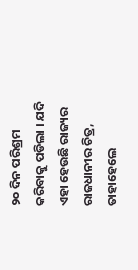୨୦ ଦିନ ପରିଶ୍ରମ କରିବାକୁ ପଡିଲା । ଯଦି ଏହା ହେଉଛି ରାଜ୍ୟର ରାଜଧାନୀର ଚିତ୍ର, ତାହାହେଲେ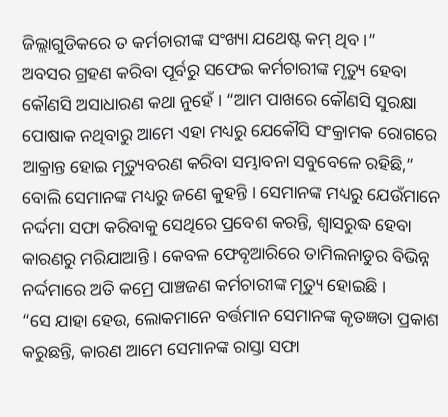ଜିଲ୍ଲାଗୁଡିକରେ ତ କର୍ମଚାରୀଙ୍କ ସଂଖ୍ୟା ଯଥେଷ୍ଟ କମ୍ ଥିବ ।”
ଅବସର ଗ୍ରହଣ କରିବା ପୂର୍ବରୁ ସଫେଇ କର୍ମଚାରୀଙ୍କ ମୃତ୍ୟୁ ହେବା କୌଣସି ଅସାଧାରଣ କଥା ନୁହେଁ । “ଆମ ପାଖରେ କୌଣସି ସୁରକ୍ଷା ପୋଷାକ ନଥିବାରୁ ଆମେ ଏହା ମଧ୍ୟରୁ ଯେକୌସି ସଂକ୍ରାମକ ରୋଗରେ ଆକ୍ରାନ୍ତ ହୋଇ ମୃତ୍ୟୁବରଣ କରିବା ସମ୍ଭାବନା ସବୁବେଳେ ରହିଛି,” ବୋଲି ସେମାନଙ୍କ ମଧ୍ୟରୁ ଜଣେ କୁହନ୍ତି । ସେମାନଙ୍କ ମଧ୍ୟରୁ ଯେଉଁମାନେ ନର୍ଦ୍ଦମା ସଫା କରିବାକୁ ସେଥିରେ ପ୍ରବେଶ କରନ୍ତି, ଶ୍ୱାସରୁଦ୍ଧ ହେବା କାରଣରୁ ମରିଯାଆନ୍ତି । କେବଳ ଫେବୃଆରିରେ ତାମିଲନାଡୁର ବିଭିନ୍ନ ନର୍ଦ୍ଦମାରେ ଅତି କମ୍ରେ ପାଞ୍ଚଜଣ କର୍ମଚାରୀଙ୍କ ମୃତ୍ୟୁ ହୋଇଛି ।
“ସେ ଯାହା ହେଉ, ଲୋକମାନେ ବର୍ତ୍ତମାନ ସେମାନଙ୍କ କୃତଜ୍ଞତା ପ୍ରକାଶ କରୁଛନ୍ତି, କାରଣ ଆମେ ସେମାନଙ୍କ ରାସ୍ତା ସଫା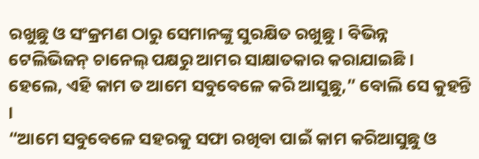ରଖୁଛୁ ଓ ସଂକ୍ରମଣ ଠାରୁ ସେମାନଙ୍କୁ ସୁରକ୍ଷିତ ରଖୁଛୁ । ବିଭିନ୍ନ ଟେଲିଭିଜନ୍ ଚାନେଲ୍ ପକ୍ଷରୁ ଆମର ସାକ୍ଷାତକାର କରାଯାଇଛି । ହେଲେ, ଏହି କାମ ତ ଆମେ ସବୁବେଳେ କରି ଆସୁଛୁ,” ବୋଲି ସେ କୁହନ୍ତି ।
“ଆମେ ସବୁବେଳେ ସହରକୁ ସଫା ରଖିବା ପାଇଁ କାମ କରିଆସୁଛୁ ଓ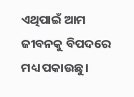ଏଥିପାଇଁ ଆମ ଜୀବନକୁ ବିପଦରେ ମଧ୍ୟ ପକାଉଛୁ।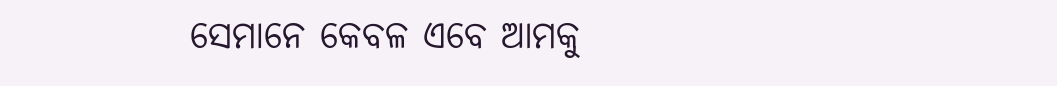ସେମାନେ କେବଳ ଏବେ ଆମକୁ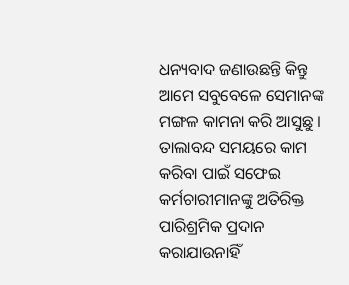ଧନ୍ୟବାଦ ଜଣାଉଛନ୍ତି କିନ୍ତୁ ଆମେ ସବୁବେଳେ ସେମାନଙ୍କ ମଙ୍ଗଳ କାମନା କରି ଆସୁଛୁ ।
ତାଲାବନ୍ଦ ସମୟରେ କାମ କରିବା ପାଇଁ ସଫେଇ କର୍ମଚାରୀମାନଙ୍କୁ ଅତିରିକ୍ତ ପାରିଶ୍ରମିକ ପ୍ରଦାନ କରାଯାଉନାହିଁ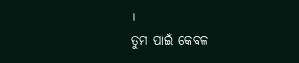।
ତୁମ ପାଇଁ କେବଳ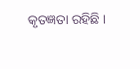କୃତଜ୍ଞତା ରହିଛି ।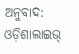ଅନୁବାଦ: ଓଡ଼ିଶାଲାଇଭ୍